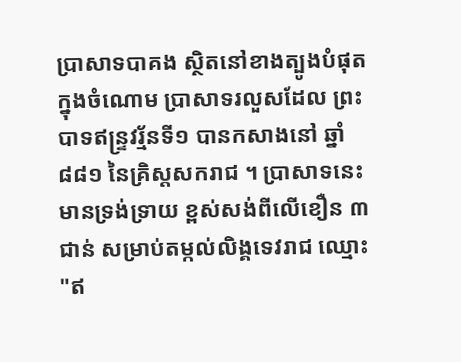ប្រាសាទបាគង ស្ថិតនៅខាងត្បូងបំផុតក្នុងចំណោម ប្រាសាទរលួសដែល ព្រះបាទឥន្រ្ទវរ្ម័នទី១ បានកសាងនៅ ឆ្នាំ៨៨១ នៃគ្រិស្តសករាជ ។ ប្រាសាទនេះ មានទ្រង់ទ្រាយ ខ្ពស់សង់ពីលើខឿន ៣ជាន់ សម្រាប់តម្កល់លិង្គទេវរាជ ឈ្មោះ "ឥ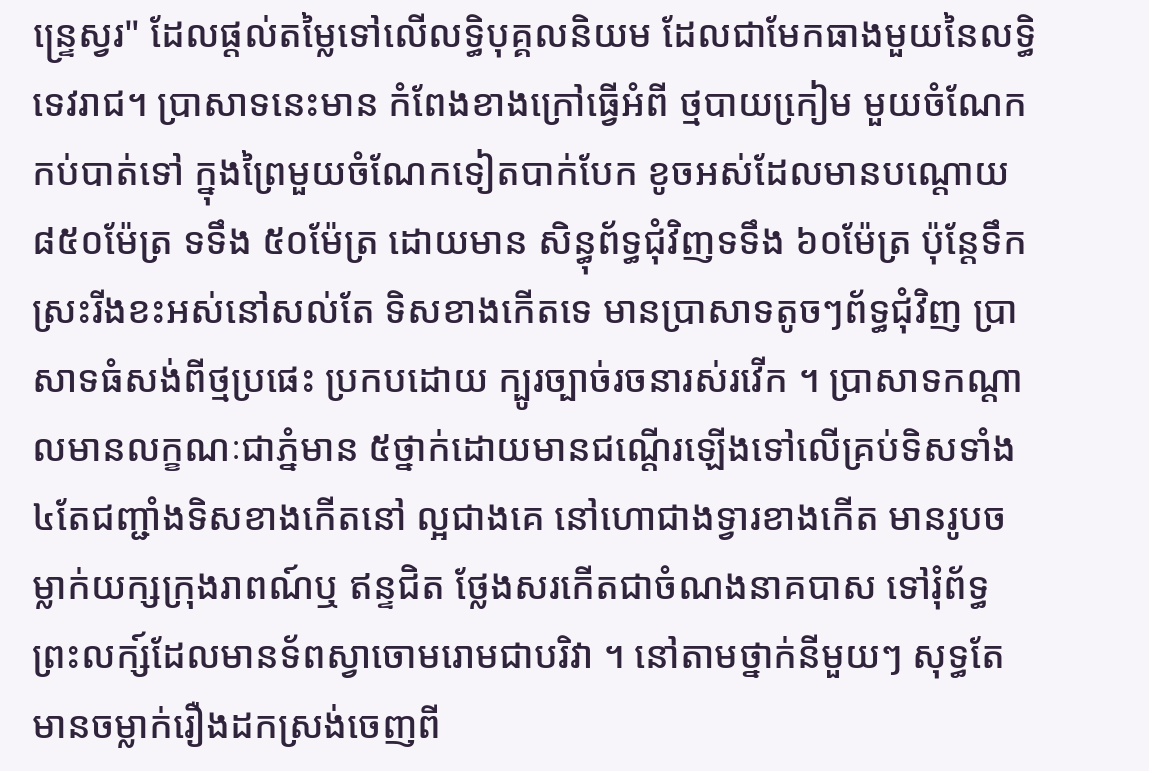ន្រេ្ទស្វរ" ដែលផ្តល់តមៃ្លទៅលើលទ្ធិបុគ្គលនិយម ដែលជាមែកធាងមួយនៃលទ្ធិទេវរាជ។ ប្រាសាទនេះមាន កំពែងខាងក្រៅធ្វើអំពី ថ្មបាយកៀ្រម មួយចំណែកកប់បាត់ទៅ ក្នុងព្រៃមួយចំណែកទៀតបាក់បែក ខូចអស់ដែលមានបណ្តោយ ៨៥០ម៉ែត្រ ទទឹង ៥០ម៉ែត្រ ដោយមាន សិន្ធុព័ទ្ធជុំវិញទទឹង ៦០ម៉ែត្រ ប៉ុនែ្តទឹកស្រះរីងខះអស់នៅសល់តែ ទិសខាងកើតទេ មានប្រាសាទតូចៗព័ទ្ធជុំវិញ ប្រាសាទធំសង់ពីថ្មប្រផេះ ប្រកបដោយ ក្បូរច្បាច់រចនារស់រវើក ។ ប្រាសាទកណ្តាលមានលក្ខណៈជាភ្នំមាន ៥ថ្នាក់ដោយមានជណ្តើរឡើងទៅលើគ្រប់ទិសទាំង ៤តែជញ្ជាំងទិសខាងកើតនៅ ល្អជាងគេ នៅហោជាងទ្វារខាងកើត មានរូបចម្លាក់យក្សក្រុងរាពណ៍ឬ ឥន្ទជិត ថែ្លងសរកើតជាចំណងនាគបាស ទៅរុំព័ទ្ធព្រះលក្ស៍ដែលមានទ័ពស្វាចោមរោមជាបរិវា ។ នៅតាមថ្នាក់នីមួយៗ សុទ្ធតែមានចម្លាក់រឿងដកស្រង់ចេញពី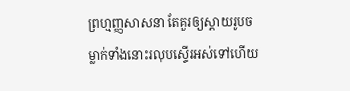ព្រហ្មញ្ញសាសនា តែគួរឲ្យស្តាយរូបចម្លាក់ទាំងនោះរលុបស្ទើរអស់ទៅហើយ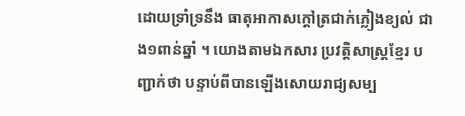ដោយទ្រាំទ្រនឹង ធាតុអាកាសក្តៅត្រជាក់ភ្លៀងខ្យល់ ជាង១ពាន់ឆ្នាំ ។ យោងតាមឯកសារ ប្រវត្តិសាស្រ្តខែ្មរ បញ្ជាក់ថា បន្ទាប់ពីបានឡើងសោយរាជ្យសម្ប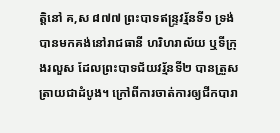ត្តិនៅ គ,ស ៨៧៧ ព្រះបាទឥន្រ្ទវរ្ម័នទី១ ទ្រង់បានមកគង់នៅរាជធានី ហរិហរាល័យ ឬទីក្រុងរលួស ដែលព្រះបាទជ័យវរ្ម័នទី២ បានត្រួសត្រាយជាដំបូង។ ក្រៅពីការចាត់ការឲ្យជីកបារា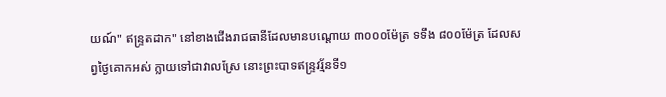យណ៍" ឥន្រ្ទតដាក" នៅខាងជើងរាជធានីដែលមានបណ្តោយ ៣០០០ម៉ែត្រ ទទឹង ៨០០ម៉ែត្រ ដែលសព្វថៃ្ងគោកអស់ ក្លាយទៅជាវាលស្រែ នោះព្រះបាទឥន្រ្ទវរ្ម័នទី១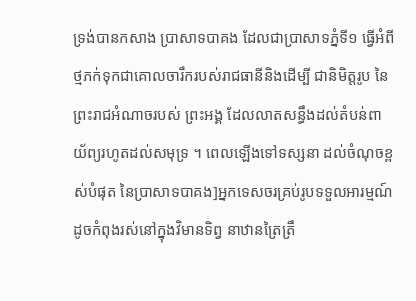ទ្រង់បានកសាង ប្រាសាទបាគង ដែលជាប្រាសាទភ្នំទី១ ធ្វើអំពីថ្មភក់ទុកជាគោលចារឹករបស់រាជធានីនិងដើម្បី ជានិមិត្តរូប នៃព្រះរាជអំណាចរបស់ ព្រះអង្គ ដែលលាតសន្ធឹងដល់តំបន់ពាយ័ព្យរហូតដល់សមុទ្រ ។ ពេលឡើងទៅទស្សនា ដល់ចំណុចខ្ពស់បំផុត នៃប្រាសាទបាគង]អ្នកទេសចរគ្រប់រូបទទួលអារម្មណ៍ ដូចកំពុងរស់នៅក្នុងវិមានទិព្វ នាឋានត្រៃត្រឹ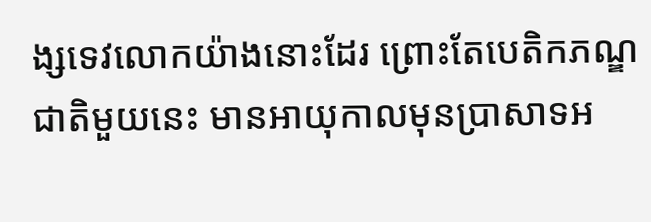ង្សទេវលោកយ៉ាងនោះដែរ ព្រោះតែបេតិកភណ្ឌជាតិមួយនេះ មានអាយុកាលមុនប្រាសាទអ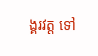ង្គរវត្ត ទៅ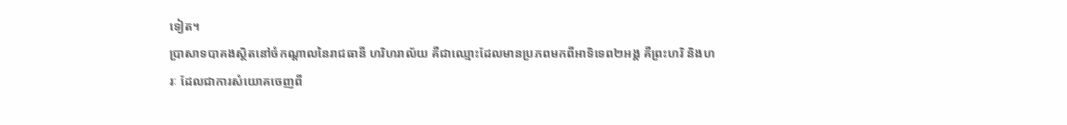ទៀត។
ប្រាសាទបាគងស្ថិតនៅចំកណ្តាលនៃរាជធានី ហរិហរាល័យ គឺជាឈ្មោះដែលមានប្រភពមកពីអាទិទេព២អង្គ គឺព្រះហរិ និងហរៈ ដែលជាការសំយោគចេញពី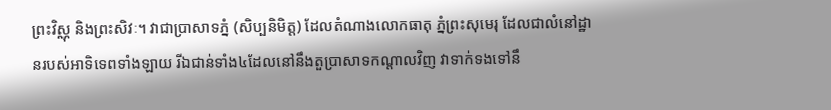ព្រះវិស្ណុ និងព្រះសិវៈ។ វាជាប្រាសាទភ្នំ (សិប្បនិមិត្ត) ដែលតំណាងលោកធាតុ ភ្នំព្រះសុមេរុ ដែលជាលំនៅដ្ឋានរបស់អាទិទេពទាំងឡាយ រីឯជាន់ទាំង៤ដែលនៅនឹងតួប្រាសាទកណ្តាលវិញ វាទាក់ទងទៅនឹ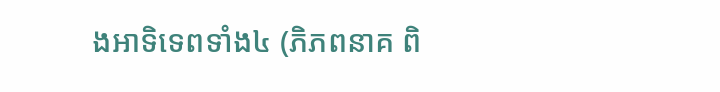ងអាទិទេពទាំង៤ (ភិភពនាគ ពិ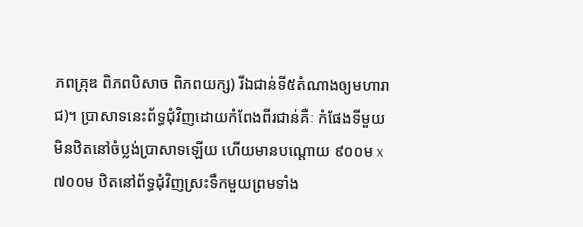ភពគ្រុឌ ពិភពបិសាច ពិភពយក្ស) រីឯជាន់ទី៥តំណាងឲ្យមហារាជ)។ ប្រាសាទនេះព័ទ្ធជុំវិញដោយកំពែងពីរជាន់គឺៈ កំផែងទីមួយមិនឋិតនៅចំប្លង់ប្រាសាទឡើយ ហើយមានបណ្តោយ ៩០០ម x ៧០០ម ឋិតនៅព័ទ្ធជុំវិញស្រះទឹកមួយព្រមទាំង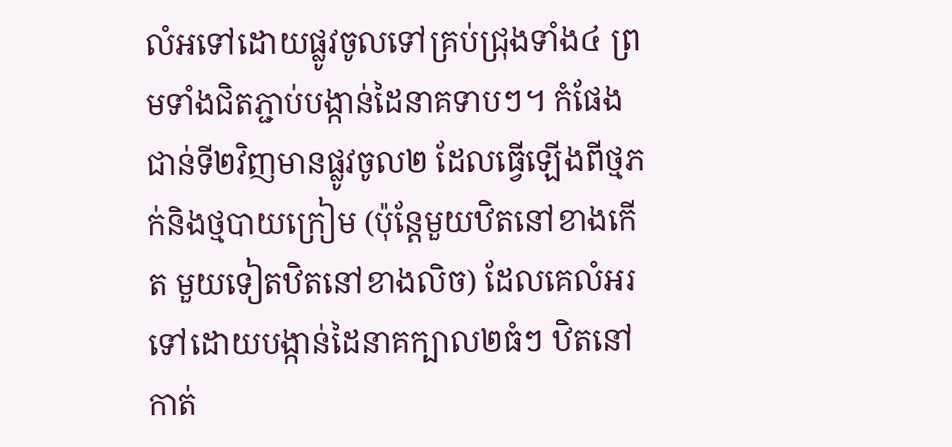លំអទៅដោយផ្លូវចូលទៅគ្រប់ជ្រុងទាំង៤ ព្រមទាំងជិតភ្ជាប់បង្កាន់ដៃនាគទាបៗ។ កំផែងជាន់ទី២វិញមានផ្លូវចូល២ ដែលធ្វើឡើងពីថ្មភក់និងថ្មបាយក្រៀម (ប៉ុន្តែមួយឋិតនៅខាងកើត មួយទៀតឋិតនៅខាងលិច) ដែលគេលំអរទៅដោយបង្កាន់ដៃនាគក្បាល២ធំៗ ឋិតនៅកាត់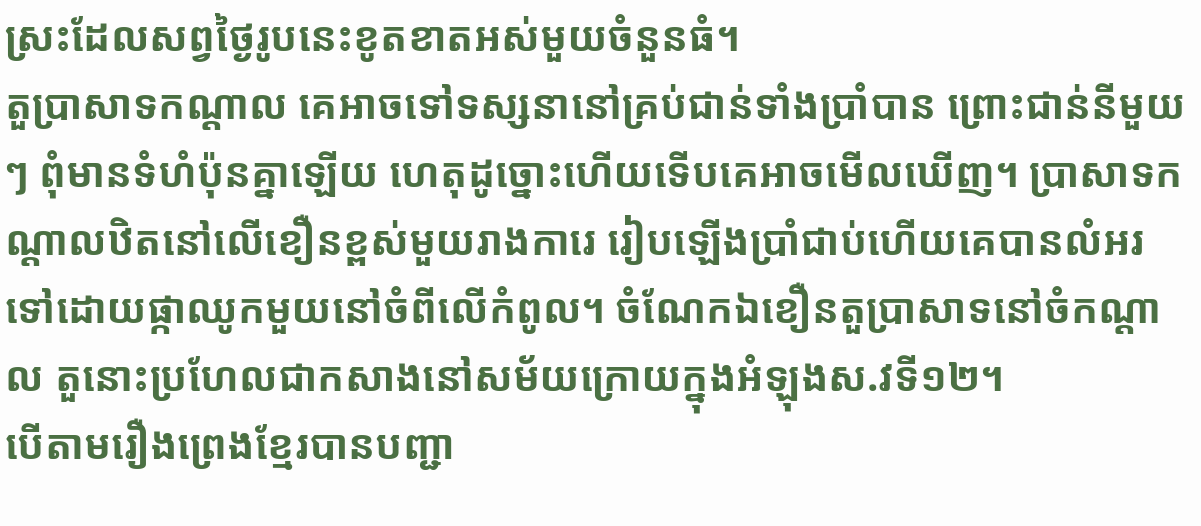ស្រះដែលសព្វថ្ងៃរូបនេះខូតខាតអស់មួយចំនួនធំ។
តួប្រាសាទកណ្តាល គេអាចទៅទស្សនានៅគ្រប់ជាន់ទាំងប្រាំបាន ព្រោះជាន់នីមួយៗ ពុំមានទំហំប៉ុនគ្នាឡើយ ហេតុដូច្នោះហើយទើបគេអាចមើលឃើញ។ ប្រាសាទកណ្តាលឋិតនៅលើខឿនខ្ពស់មួយរាងការេ រៀបឡើងប្រាំជាប់ហើយគេបានលំអរទៅដោយផ្កាឈូកមួយនៅចំពីលើកំពូល។ ចំណែកឯខឿនតួប្រាសាទនៅចំកណ្តាល តួនោះប្រហែលជាកសាងនៅសម័យក្រោយក្នុងអំឡុងស.វទី១២។
បើតាមរឿងព្រេងខ្មែរបានបញ្ជា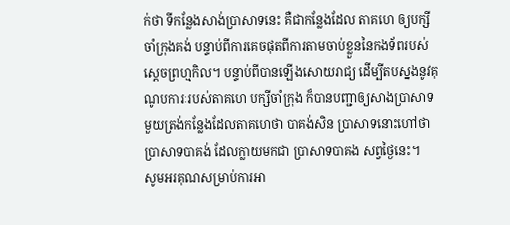ក់ថា ទីកន្លែងសាង់ប្រាសាទនេះ គឺជាកន្លែងដែល តាគហេ ឲ្យបក្សីចាំក្រុងគង់ បន្ទាប់ពីការគេចផុតពីការតាមចាប់ខ្លួននៃកងទ័ពរបស់ស្តេចព្រហ្មកិល។ បន្ទាប់ពីបានឡើងសោយរាជ្យ ដើម្បីតបស្នងនូវគុណូបការៈរបស់តាគហេ បក្សីចាំក្រុង ក៏បានបញ្ជាឲ្យសាងប្រាសាទមួយត្រង់កន្លែងដែលតាគហេថា បាគង់សិន ប្រាសាទនោះហៅថា ប្រាសាទបាគង់ ដែលក្លាយមកជា ប្រាសាទបាគង សព្វថ្ងៃនេះ។
សូមអរគុណសម្រាប់ការអា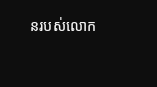នរបស់លោក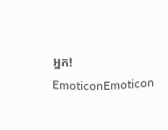អ្នក!
EmoticonEmoticon